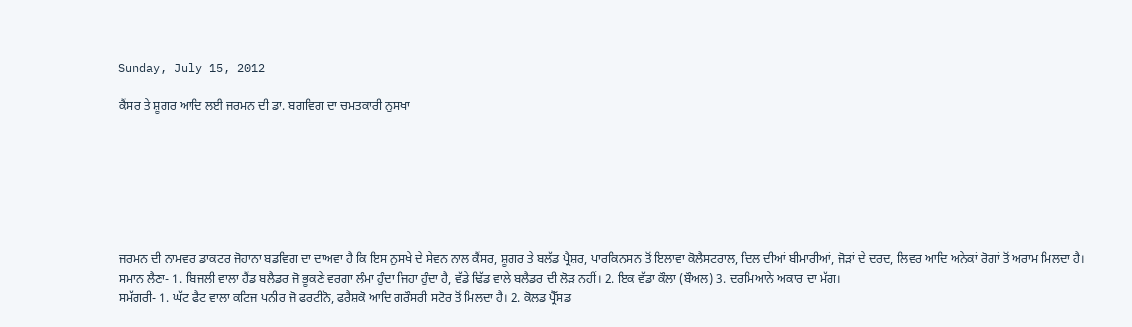Sunday, July 15, 2012

ਕੈਂਸਰ ਤੇ ਸ਼ੂਗਰ ਆਦਿ ਲਈ ਜਰਮਨ ਦੀ ਡਾ. ਬਗਵਿਗ ਦਾ ਚਮਤਕਾਰੀ ਨੁਸਖਾ







ਜਰਮਨ ਦੀ ਨਾਮਵਰ ਡਾਕਟਰ ਜੋਹਾਨਾ ਬਡਵਿਗ ਦਾ ਦਾਅਵਾ ਹੈ ਕਿ ਇਸ ਨੁਸਖੇ ਦੇ ਸੇਵਨ ਨਾਲ ਕੈਂਸਰ, ਸ਼ੂਗਰ ਤੇ ਬਲੱਡ ਪ੍ਰੈਸ਼ਰ, ਪਾਰਕਿਨਸਨ ਤੋਂ ਇਲਾਵਾ ਕੋਲੈਸਟਰਾਲ, ਦਿਲ ਦੀਆਂ ਬੀਮਾਰੀਆਂ, ਜੋੜਾਂ ਦੇ ਦਰਦ, ਲਿਵਰ ਆਦਿ ਅਨੇਕਾਂ ਰੋਗਾਂ ਤੋਂ ਅਰਾਮ ਮਿਲਦਾ ਹੈ।
ਸਮਾਨ ਲੈਣਾ- 1. ਬਿਜਲੀ ਵਾਲਾ ਹੈਂਡ ਬਲੈਡਰ ਜੋ ਭੂਕਣੇ ਵਰਗਾ ਲੰਮਾ ਹੁੰਦਾ ਜਿਹਾ ਹੁੰਦਾ ਹੈ, ਵੱਡੇ ਢਿੱਡ ਵਾਲੇ ਬਲੈਡਰ ਦੀ ਲੋੜ ਨਹੀਂ। 2. ਇਕ ਵੱਡਾ ਕੌਲਾ (ਬੌਅਲ) 3. ਦਰਮਿਆਨੇ ਅਕਾਰ ਦਾ ਮੱਗ।
ਸਮੱਗਰੀ- 1. ਘੱਟ ਫੈਟ ਵਾਲਾ ਕਟਿਜ ਪਨੀਰ ਜੋ ਫਰਟੀਨੋ, ਫਰੈਸ਼ਕੋ ਆਦਿ ਗਰੌਸਰੀ ਸਟੋਰ ਤੋਂ ਮਿਲਦਾ ਹੈ। 2. ਕੋਲਡ ਪ੍ਰੈੱਸਡ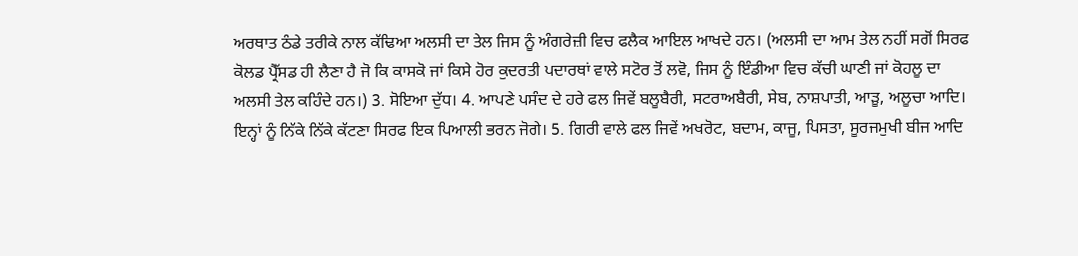ਅਰਥਾਤ ਠੰਡੇ ਤਰੀਕੇ ਨਾਲ ਕੱਢਿਆ ਅਲਸੀ ਦਾ ਤੇਲ ਜਿਸ ਨੂੰ ਅੰਗਰੇਜ਼ੀ ਵਿਚ ਫਲੈਕ ਆਇਲ ਆਖਦੇ ਹਨ। (ਅਲਸੀ ਦਾ ਆਮ ਤੇਲ ਨਹੀਂ ਸਗੋਂ ਸਿਰਫ ਕੋਲਡ ਪ੍ਰੈੱਸਡ ਹੀ ਲੈਣਾ ਹੈ ਜੋ ਕਿ ਕਾਸਕੋ ਜਾਂ ਕਿਸੇ ਹੋਰ ਕੁਦਰਤੀ ਪਦਾਰਥਾਂ ਵਾਲੇ ਸਟੋਰ ਤੋਂ ਲਵੋ, ਜਿਸ ਨੂੰ ਇੰਡੀਆ ਵਿਚ ਕੱਚੀ ਘਾਣੀ ਜਾਂ ਕੋਹਲੂ ਦਾ ਅਲਸੀ ਤੇਲ ਕਹਿੰਦੇ ਹਨ।) 3. ਸੋਇਆ ਦੁੱਧ। 4. ਆਪਣੇ ਪਸੰਦ ਦੇ ਹਰੇ ਫਲ ਜਿਵੇਂ ਬਲੂਬੈਰੀ, ਸਟਰਾਅਬੈਰੀ, ਸੇਬ, ਨਾਸ਼ਪਾਤੀ, ਆੜੂ, ਅਲੂਚਾ ਆਦਿ। ਇਨ੍ਹਾਂ ਨੂੰ ਨਿੱਕੇ ਨਿੱਕੇ ਕੱਟਣਾ ਸਿਰਫ ਇਕ ਪਿਆਲੀ ਭਰਨ ਜੋਗੇ। 5. ਗਿਰੀ ਵਾਲੇ ਫਲ ਜਿਵੇਂ ਅਖਰੋਟ, ਬਦਾਮ, ਕਾਜੂ, ਪਿਸਤਾ, ਸੂਰਜਮੁਖੀ ਬੀਜ ਆਦਿ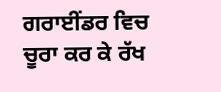ਗਰਾਈਂਡਰ ਵਿਚ ਚੂਰਾ ਕਰ ਕੇ ਰੱਖ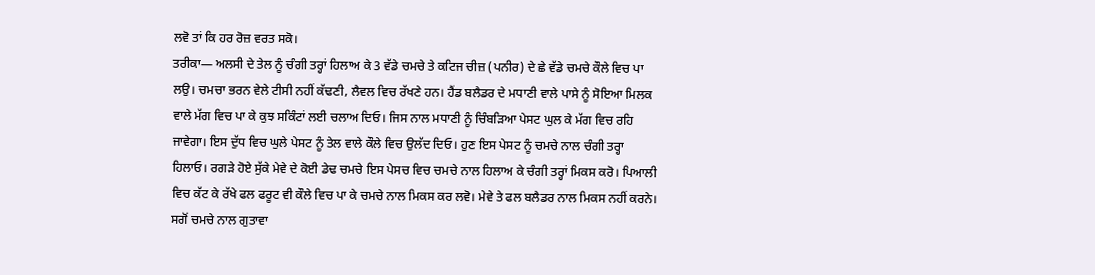ਲਵੋ ਤਾਂ ਕਿ ਹਰ ਰੋਜ਼ ਵਰਤ ਸਕੋ।
ਤਰੀਕਾ— ਅਲਸੀ ਦੇ ਤੇਲ ਨੂੰ ਚੰਗੀ ਤਰ੍ਹਾਂ ਹਿਲਾਅ ਕੇ 3 ਵੱਡੇ ਚਮਚੇ ਤੇ ਕਟਿਜ ਚੀਜ਼ (ਪਨੀਰ) ਦੇ ਛੇ ਵੱਡੇ ਚਮਚੇ ਕੌਲੇ ਵਿਚ ਪਾ ਲਉ। ਚਮਚਾ ਭਰਨ ਵੇਲੇ ਟੀਸੀ ਨਹੀਂ ਕੱਢਣੀ, ਲੈਵਲ ਵਿਚ ਰੱਖਣੇ ਹਨ। ਹੈਂਡ ਬਲੈਡਰ ਦੇ ਮਧਾਣੀ ਵਾਲੇ ਪਾਸੇ ਨੂੰ ਸੋਇਆ ਮਿਲਕ ਵਾਲੇ ਮੱਗ ਵਿਚ ਪਾ ਕੇ ਕੁਝ ਸਕਿੰਟਾਂ ਲਈ ਚਲਾਅ ਦਿਓ। ਜਿਸ ਨਾਲ ਮਧਾਣੀ ਨੂੰ ਚਿੰਬੜਿਆ ਪੇਸਟ ਘੁਲ ਕੇ ਮੱਗ ਵਿਚ ਰਹਿ ਜਾਵੇਗਾ। ਇਸ ਦੁੱਧ ਵਿਚ ਘੁਲੇ ਪੇਸਟ ਨੂੰ ਤੇਲ ਵਾਲੇ ਕੌਲੇ ਵਿਚ ਉਲੱਦ ਦਿਓ। ਹੁਣ ਇਸ ਪੇਸਟ ਨੂੰ ਚਮਚੇ ਨਾਲ ਚੰਗੀ ਤਰ੍ਹਾ ਹਿਲਾਓ। ਰਗੜੇ ਹੋਏ ਸੁੱਕੇ ਮੇਵੇ ਦੇ ਕੋਈ ਡੇਢ ਚਮਚੇ ਇਸ ਪੇਸਚ ਵਿਚ ਚਮਚੇ ਨਾਲ ਹਿਲਾਅ ਕੇ ਚੰਗੀ ਤਰ੍ਹਾਂ ਮਿਕਸ ਕਰੋ। ਪਿਆਲੀ ਵਿਚ ਕੱਟ ਕੇ ਰੱਖੇ ਫਲ ਫਰੂਟ ਵੀ ਕੌਲੇ ਵਿਚ ਪਾ ਕੇ ਚਮਚੇ ਨਾਲ ਮਿਕਸ ਕਰ ਲਵੋ। ਮੇਵੇ ਤੇ ਫਲ ਬਲੈਡਰ ਨਾਲ ਮਿਕਸ ਨਹੀਂ ਕਰਨੇ। ਸਗੋਂ ਚਮਚੇ ਨਾਲ ਗੁਤਾਵਾ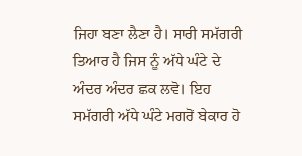ਜਿਹਾ ਬਣਾ ਲੈਣਾ ਹੈ। ਸਾਰੀ ਸਮੱਗਰੀ ਤਿਆਰ ਹੈ ਜਿਸ ਨੂੰ ਅੱਧੇ ਘੰਟੇ ਦੇ ਅੰਦਰ ਅੰਦਰ ਛਕ ਲਵੋ। ਇਹ ਸਮੱਗਰੀ ਅੱਧੇ ਘੰਟੇ ਮਗਰੋਂ ਬੇਕਾਰ ਹੋ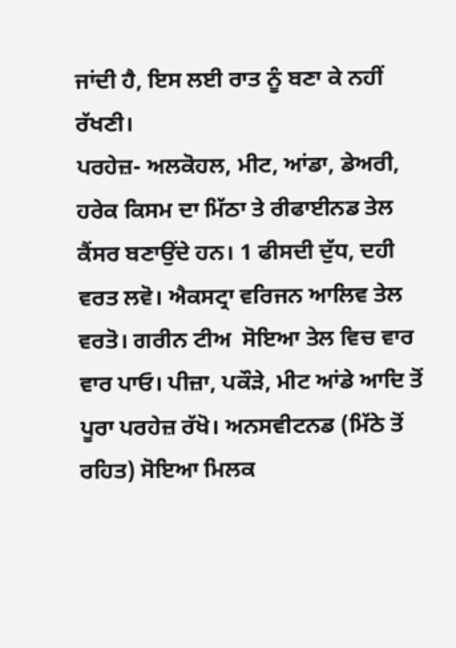ਜਾਂਦੀ ਹੈ, ਇਸ ਲਈ ਰਾਤ ਨੂੰ ਬਣਾ ਕੇ ਨਹੀਂ ਰੱਖਣੀ।
ਪਰਹੇਜ਼- ਅਲਕੋਹਲ, ਮੀਟ, ਆਂਡਾ, ਡੇਅਰੀ, ਹਰੇਕ ਕਿਸਮ ਦਾ ਮਿੱਠਾ ਤੇ ਰੀਫਾਈਨਡ ਤੇਲ ਕੈਂਸਰ ਬਣਾਉਂਦੇ ਹਨ। 1 ਫੀਸਦੀ ਦੁੱਧ, ਦਹੀ ਵਰਤ ਲਵੋ। ਐਕਸਟ੍ਰਾ ਵਰਿਜਨ ਆਲਿਵ ਤੇਲ ਵਰਤੋ। ਗਰੀਨ ਟੀਅ  ਸੋਇਆ ਤੇਲ ਵਿਚ ਵਾਰ ਵਾਰ ਪਾਓ। ਪੀਜ਼ਾ, ਪਕੌੜੇ, ਮੀਟ ਆਂਡੇ ਆਦਿ ਤੋਂ ਪੂਰਾ ਪਰਹੇਜ਼ ਰੱਖੋ। ਅਨਸਵੀਟਨਡ (ਮਿੱਠੇ ਤੋਂ ਰਹਿਤ) ਸੋਇਆ ਮਿਲਕ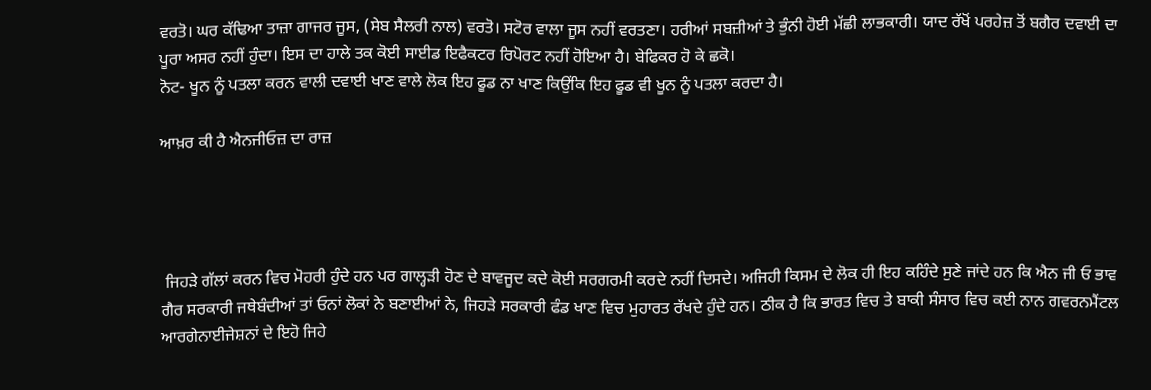ਵਰਤੋ। ਘਰ ਕੱਢਿਆ ਤਾਜ਼ਾ ਗਾਜਰ ਜੂਸ, (ਸੇਬ ਸੈਲਰੀ ਨਾਲ) ਵਰਤੋ। ਸਟੋਰ ਵਾਲਾ ਜੂਸ ਨਹੀਂ ਵਰਤਣਾ। ਹਰੀਆਂ ਸਬਜ਼ੀਆਂ ਤੇ ਭੁੰਨੀ ਹੋਈ ਮੱਛੀ ਲਾਭਕਾਰੀ। ਯਾਦ ਰੱਖੋਂ ਪਰਹੇਜ਼ ਤੋਂ ਬਗੈਰ ਦਵਾਈ ਦਾ ਪੂਰਾ ਅਸਰ ਨਹੀਂ ਹੁੰਦਾ। ਇਸ ਦਾ ਹਾਲੇ ਤਕ ਕੋਈ ਸਾਈਡ ਇਫੈਕਟਰ ਰਿਪੋਰਟ ਨਹੀਂ ਹੋਇਆ ਹੈ। ਬੇਫਿਕਰ ਹੋ ਕੇ ਛਕੋ।
ਨੋਟ- ਖੂਨ ਨੂੰ ਪਤਲਾ ਕਰਨ ਵਾਲੀ ਦਵਾਈ ਖਾਣ ਵਾਲੇ ਲੋਕ ਇਹ ਫੂਡ ਨਾ ਖਾਣ ਕਿਉਂਕਿ ਇਹ ਫੂਡ ਵੀ ਖੂਨ ਨੂੰ ਪਤਲਾ ਕਰਦਾ ਹੈ।

ਆਖ਼ਰ ਕੀ ਹੈ ਐਨਜੀਓਜ਼ ਦਾ ਰਾਜ਼




 ਜਿਹੜੇ ਗੱਲਾਂ ਕਰਨ ਵਿਚ ਮੋਹਰੀ ਹੁੰਦੇ ਹਨ ਪਰ ਗਾਲ੍ਹੜੀ ਹੋਣ ਦੇ ਬਾਵਜੂਦ ਕਦੇ ਕੋਈ ਸਰਗਰਮੀ ਕਰਦੇ ਨਹੀਂ ਦਿਸਦੇ। ਅਜਿਹੀ ਕਿਸਮ ਦੇ ਲੋਕ ਹੀ ਇਹ ਕਹਿੰਦੇ ਸੁਣੇ ਜਾਂਦੇ ਹਨ ਕਿ ਐਨ ਜੀ ਓ ਭਾਵ ਗੈਰ ਸਰਕਾਰੀ ਜਥੇਬੰਦੀਆਂ ਤਾਂ ਓਨਾਂ ਲੋਕਾਂ ਨੇ ਬਣਾਈਆਂ ਨੇ, ਜਿਹੜੇ ਸਰਕਾਰੀ ਫੰਡ ਖਾਣ ਵਿਚ ਮੁਹਾਰਤ ਰੱਖਦੇ ਹੁੰਦੇ ਹਨ। ਠੀਕ ਹੈ ਕਿ ਭਾਰਤ ਵਿਚ ਤੇ ਬਾਕੀ ਸੰਸਾਰ ਵਿਚ ਕਈ ਨਾਨ ਗਵਰਨਮੈਂਟਲ ਆਰਗੇਨਾਈਜੇਸ਼ਨਾਂ ਦੇ ਇਹੋ ਜਿਹੇ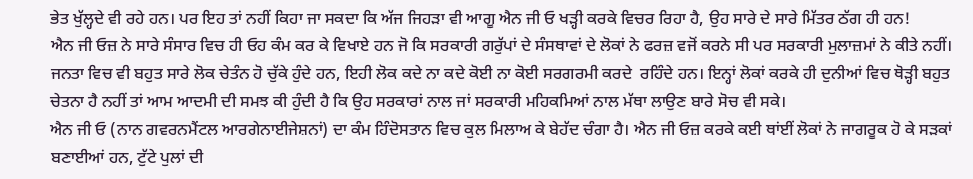ਭੇਤ ਖੁੱਲ੍ਹਦੇ ਵੀ ਰਹੇ ਹਨ। ਪਰ ਇਹ ਤਾਂ ਨਹੀਂ ਕਿਹਾ ਜਾ ਸਕਦਾ ਕਿ ਅੱਜ ਜਿਹੜਾ ਵੀ ਆਗੂ ਐਨ ਜੀ ਓ ਖੜ੍ਹੀ ਕਰਕੇ ਵਿਚਰ ਰਿਹਾ ਹੈ, ਉਹ ਸਾਰੇ ਦੇ ਸਾਰੇ ਮਿੱਤਰ ਠੱਗ ਹੀ ਹਨ!
ਐਨ ਜੀ ਓਜ਼ ਨੇ ਸਾਰੇ ਸੰਸਾਰ ਵਿਚ ਹੀ ਓਹ ਕੰਮ ਕਰ ਕੇ ਵਿਖਾਏ ਹਨ ਜੋ ਕਿ ਸਰਕਾਰੀ ਗਰੁੱਪਾਂ ਦੇ ਸੰਸਥਾਵਾਂ ਦੇ ਲੋਕਾਂ ਨੇ ਫਰਜ਼ ਵਜੋਂ ਕਰਨੇ ਸੀ ਪਰ ਸਰਕਾਰੀ ਮੁਲਾਜ਼ਮਾਂ ਨੇ ਕੀਤੇ ਨਹੀਂ। ਜਨਤਾ ਵਿਚ ਵੀ ਬਹੁਤ ਸਾਰੇ ਲੋਕ ਚੇਤੰਨ ਹੋ ਚੁੱਕੇ ਹੁੰਦੇ ਹਨ, ਇਹੀ ਲੋਕ ਕਦੇ ਨਾ ਕਦੇ ਕੋਈ ਨਾ ਕੋਈ ਸਰਗਰਮੀ ਕਰਦੇ  ਰਹਿੰਦੇ ਹਨ। ਇਨ੍ਹਾਂ ਲੋਕਾਂ ਕਰਕੇ ਹੀ ਦੁਨੀਆਂ ਵਿਚ ਥੋੜ੍ਹੀ ਬਹੁਤ ਚੇਤਨਾ ਹੈ ਨਹੀਂ ਤਾਂ ਆਮ ਆਦਮੀ ਦੀ ਸਮਝ ਕੀ ਹੁੰਦੀ ਹੈ ਕਿ ਉਹ ਸਰਕਾਰਾਂ ਨਾਲ ਜਾਂ ਸਰਕਾਰੀ ਮਹਿਕਮਿਆਂ ਨਾਲ ਮੱਥਾ ਲਾਉਣ ਬਾਰੇ ਸੋਚ ਵੀ ਸਕੇ।
ਐਨ ਜੀ ਓ (ਨਾਨ ਗਵਰਨਮੈਂਟਲ ਆਰਗੇਨਾਈਜੇਸ਼ਨਾਂ) ਦਾ ਕੰਮ ਹਿੰਦੋਸਤਾਨ ਵਿਚ ਕੁਲ ਮਿਲਾਅ ਕੇ ਬੇਹੱਦ ਚੰਗਾ ਹੈ। ਐਨ ਜੀ ਓਜ਼ ਕਰਕੇ ਕਈ ਥਾਂਈਂ ਲੋਕਾਂ ਨੇ ਜਾਗਰੂਕ ਹੋ ਕੇ ਸੜਕਾਂ ਬਣਾਈਆਂ ਹਨ, ਟੁੱਟੇ ਪੁਲਾਂ ਦੀ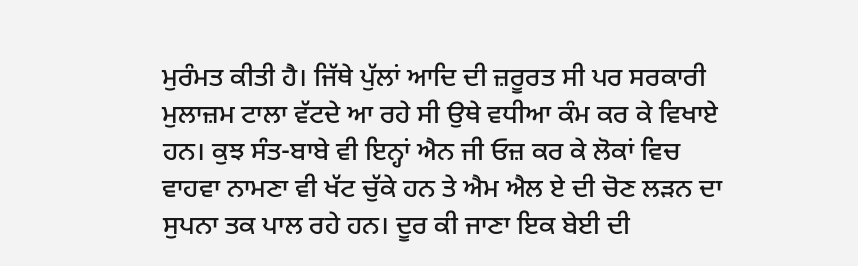ਮੁਰੰਮਤ ਕੀਤੀ ਹੈ। ਜਿੱਥੇ ਪੁੱਲਾਂ ਆਦਿ ਦੀ ਜ਼ਰੂਰਤ ਸੀ ਪਰ ਸਰਕਾਰੀ ਮੁਲਾਜ਼ਮ ਟਾਲਾ ਵੱਟਦੇ ਆ ਰਹੇ ਸੀ ਉਥੇ ਵਧੀਆ ਕੰਮ ਕਰ ਕੇ ਵਿਖਾਏ ਹਨ। ਕੁਝ ਸੰਤ-ਬਾਬੇ ਵੀ ਇਨ੍ਹਾਂ ਐਨ ਜੀ ਓਜ਼ ਕਰ ਕੇ ਲੋਕਾਂ ਵਿਚ ਵਾਹਵਾ ਨਾਮਣਾ ਵੀ ਖੱਟ ਚੁੱਕੇ ਹਨ ਤੇ ਐਮ ਐਲ ਏ ਦੀ ਚੋਣ ਲੜਨ ਦਾ ਸੁਪਨਾ ਤਕ ਪਾਲ ਰਹੇ ਹਨ। ਦੂਰ ਕੀ ਜਾਣਾ ਇਕ ਬੇਈ ਦੀ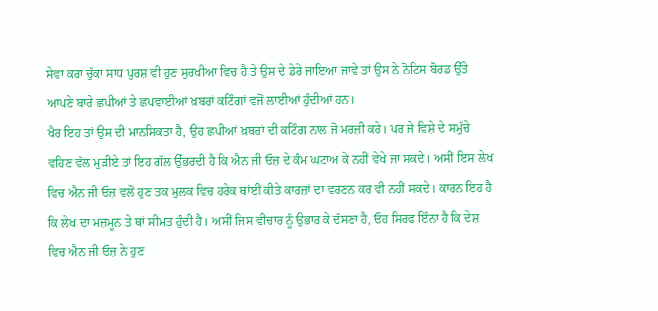ਸੇਵਾ ਕਰਾ ਚੁੱਕਾ ਸਾਧ ਪੁਰਸ਼ ਵੀ ਹੁਣ ਸੁਰਖੀਆ ਵਿਚ ਹੈ ਤੇ ਉਸ ਦੇ ਡੇਰੇ ਜਾਇਆ ਜਾਵੇ ਤਾਂ ਉਸ ਨੇ ਨੋਟਿਸ ਬੋਰਡ ਉੱਤੇ ਆਪਣੇ ਬਾਰੇ ਛਪੀਆਂ ਤੇ ਛਪਵਾਈਆਂ ਖ਼ਬਰਾਂ ਕਟਿੰਗਾਂ ਵਜੋਂ ਲਾਈਆਂ ਹੁੰਦੀਆਂ ਹਨ।
ਖੈਰ ਇਹ ਤਾਂ ਉਸ ਦੀ ਮਾਨਸਿਕਤਾ ਹੈ, ਉਹ ਛਪੀਆਂ ਖ਼ਬਰਾਂ ਦੀ ਕਟਿੰਗ ਨਾਲ ਜੋ ਮਰਜ਼ੀ ਕਰੇ। ਪਰ ਜੇ ਵਿਸ਼ੇ ਦੇ ਸਮੁੱਚੇ ਵਹਿਣ ਵੱਲ ਮੁੜੀਏ ਤਾਂ ਇਹ ਗੱਲ ਉੱਭਰਦੀ ਹੈ ਕਿ ਐਨ ਜੀ ਓਜ਼ ਦੇ ਕੰਮ ਘਟਾਅ ਕੇ ਨਹੀਂ ਵੇਖੇ ਜਾ ਸਕਦੇ। ਅਸੀਂ ਇਸ ਲੇਖ ਵਿਚ ਐਨ ਜੀ ਓਜ਼ ਵਲੋਂ ਹੁਣ ਤਕ ਮੁਲਕ ਵਿਚ ਹਰੇਕ ਥਾਂਈਂ ਕੀਤੇ ਕਾਰਜ਼ਾਂ ਦਾ ਵਰਣਨ ਕਰ ਵੀ ਨਹੀਂ ਸਕਦੇ। ਕਾਰਨ ਇਹ ਹੈ ਕਿ ਲੇਖ ਦਾ ਮਜ਼ਮੂਨ ਤੇ ਥਾਂ ਸੀਮਤ ਹੁੰਦੀ ਹੈ। ਅਸੀਂ ਜਿਸ ਵੀਚਾਰ ਨੂੰ ਉਭਾਰ ਕੇ ਦੱਸਣਾ ਹੈ, ਓਹ ਸਿਰਫ ਇੰਨਾ ਹੈ ਕਿ ਦੇਸ਼ ਵਿਚ ਐਨ ਜੀ ਓਜ਼ ਨੇ ਹੁਣ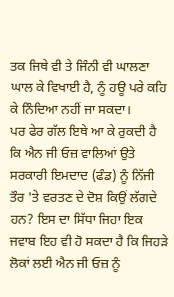ਤਕ ਜਿਥੇ ਵੀ ਤੇ ਜਿੰਨੀ ਵੀ ਘਾਲਣਾ ਘਾਲ ਕੇ ਵਿਖਾਈ ਹੈ, ਨੂੰ ਹਊ ਪਰੇ ਕਹਿ ਕੇ ਨਿੰਦਿਆ ਨਹੀਂ ਜਾ ਸਕਦਾ।
ਪਰ ਫੇਰ ਗੱਲ ਇਥੇ ਆ ਕੇ ਰੁਕਦੀ ਹੈ ਕਿ ਐਨ ਜੀ ਓਜ਼ ਵਾਲਿਆਂ ਉਤੇ ਸਰਕਾਰੀ ਇਮਦਾਦ (ਫੰਡ) ਨੂੰ ਨਿੱਜੀ ਤੌਰ 'ਤੇ ਵਰਤਣ ਦੇ ਦੋਸ਼ ਕਿਉਂ ਲੱਗਦੇ ਹਨ? ਇਸ ਦਾ ਸਿੱਧਾ ਜਿਹਾ ਇਕ ਜਵਾਬ ਇਹ ਵੀ ਹੋ ਸਕਦਾ ਹੈ ਕਿ ਜਿਹੜੇ ਲੋਕਾਂ ਲਈ ਐਨ ਜੀ ਓਜ਼ ਨੂੰ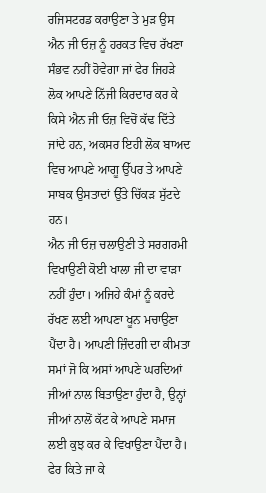ਰਜਿਸਟਰਡ ਕਰਾਉਣਾ ਤੇ ਮੁੜ ਉਸ ਐਨ ਜੀ ਓਜ਼ ਨੂੰ ਹਰਕਤ ਵਿਚ ਰੱਖਣਾ ਸੰਭਵ ਨਹੀਂ ਹੋਵੇਗਾ ਜਾਂ ਫੇਰ ਜਿਹੜੇ ਲੋਕ ਆਪਣੇ ਨਿੱਜੀ ਕਿਰਦਾਰ ਕਰ ਕੇ ਕਿਸੇ ਐਨ ਜੀ ਓਜ਼ ਵਿਚੋਂ ਕੱਢ ਦਿੱਤੇ ਜਾਂਦੇ ਹਨ, ਅਕਸਰ ਇਹੀ ਲੋਕ ਬਾਅਦ ਵਿਚ ਆਪਣੇ ਆਗੂ ਉੱਪਰ ਤੇ ਆਪਣੇ ਸਾਬਕ ਉਸਤਾਦਾਂ ਉੱਤੇ ਚਿੱਕੜ ਸੁੱਟਦੇ ਹਨ।
ਐਨ ਜੀ ਓਜ਼ ਚਲਾਉਣੀ ਤੇ ਸਰਗਰਮੀ ਵਿਖਾਉਣੀ ਕੋਈ ਖਾਲਾ ਜੀ ਦਾ ਵਾੜਾ ਨਹੀਂ ਹੁੰਦਾ। ਅਜਿਹੇ ਕੰਮਾਂ ਨੂੰ ਕਰਦੇ ਰੱਖਣ ਲਈ ਆਪਣਾ ਖੂਨ ਮਚਾਉਣਾ ਪੈਂਦਾ ਹੈ। ਆਪਣੀ ਜ਼ਿੰਦਗੀ ਦਾ ਕੀਮਤਾ ਸਮਾਂ ਜੋ ਕਿ ਅਸਾਂ ਆਪਣੇ ਘਰਦਿਆਂ ਜੀਆਂ ਨਾਲ ਬਿਤਾਉਣਾ ਹੁੰਦਾ ਹੈ, ਉਨ੍ਹਾਂ ਜੀਆਂ ਨਾਲੋਂ ਕੱਟ ਕੇ ਆਪਣੇ ਸਮਾਜ ਲਈ ਕੁਝ ਕਰ ਕੇ ਵਿਖਾਉਣਾ ਪੈਂਦਾ ਹੈ। ਫੇਰ ਕਿਤੇ ਜਾ ਕੇ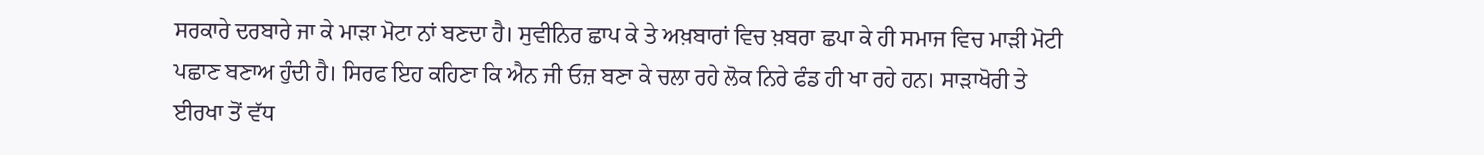ਸਰਕਾਰੇ ਦਰਬਾਰੇ ਜਾ ਕੇ ਮਾੜਾ ਮੋਟਾ ਨਾਂ ਬਣਦਾ ਹੈ। ਸੁਵੀਨਿਰ ਛਾਪ ਕੇ ਤੇ ਅਖ਼ਬਾਰਾਂ ਵਿਚ ਖ਼ਬਰਾ ਛਪਾ ਕੇ ਹੀ ਸਮਾਜ ਵਿਚ ਮਾੜੀ ਮੋਟੀ ਪਛਾਣ ਬਣਾਅ ਹੁੰਦੀ ਹੈ। ਸਿਰਫ ਇਹ ਕਹਿਣਾ ਕਿ ਐਨ ਜੀ ਓਜ਼ ਬਣਾ ਕੇ ਚਲਾ ਰਹੇ ਲੋਕ ਨਿਰੇ ਫੰਡ ਹੀ ਖਾ ਰਹੇ ਹਨ। ਸਾੜਾਖੋਰੀ ਤੇ ਈਰਖਾ ਤੋਂ ਵੱਧ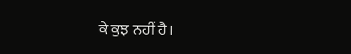ਕੇ ਕੁਝ ਨਹੀਂ ਹੈ।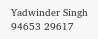Yadwinder Singh
94653 29617